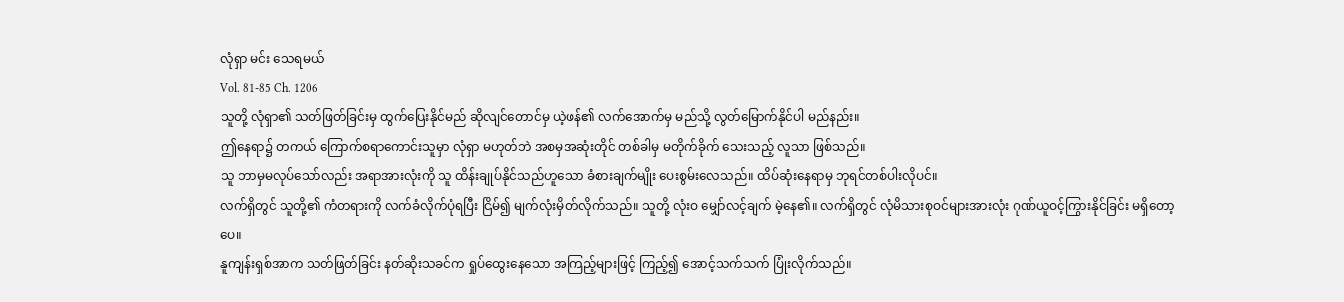လုံရှာ မင်း သေရမယ်
Vol. 81-85 Ch. 1206
သူတို့ လုံရှာ၏ သတ်ဖြတ်ခြင်းမှ ထွက်ပြေးနိုင်မည် ဆိုလျင်တောင်မှ ယဲ့ဖန်၏ လက်အောက်မှ မည်သို့ လွတ်မြောက်နိုင်ပါ မည်နည်း။
ဤနေရာ၌ တကယ် ကြောက်စရာကောင်းသူမှာ လုံရှာ မဟုတ်ဘဲ အစမှအဆုံးတိုင် တစ်ခါမှ မတိုက်ခိုက် သေးသည့် လူသာ ဖြစ်သည်။
သူ ဘာမှမလုပ်သော်လည်း အရာအားလုံးကို သူ ထိန်းချုပ်နိုင်သည်ဟူသော ခံစားချက်မျိုး ပေးစွမ်းလေသည်။ ထိပ်ဆုံးနေရာမှ ဘုရင်တစ်ပါးလိုပင်။
လက်ရှိတွင် သူတို့၏ ကံတရားကို လက်ခံလိုက်ပုံရပြီး ငြိမ်၍ မျက်လုံးမှိတ်လိုက်သည်။ သူတို့ လုံးဝ မျှော်လင့်ချက် မဲ့နေ၏။ လက်ရှိတွင် လုံမိသားစုဝင်များအားလုံး ဂုဏ်ယူဝင့်ကြွားနိုင်ခြင်း မရှိတော့ပေ။
နူကျန်းရှစ်အာက သတ်ဖြတ်ခြင်း နတ်ဆိုးသခင်က ရှုပ်ထွေးနေသော အကြည့်များဖြင့် ကြည့်၍ အောင့်သက်သက် ပြုံးလိုက်သည်။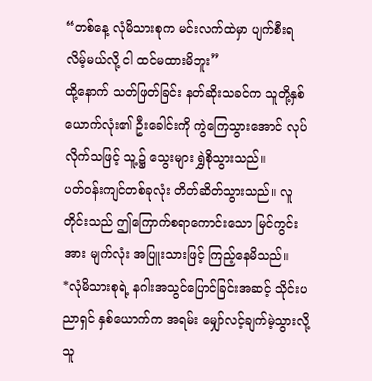“တစ်နေ့ လုံမိသားစုက မင်းလက်ထဲမှာ ပျက်စီးရလိမ့်မယ်လို့ ငါ ထင်မထားမိဘူး”
ထို့နောက် သတ်ဖြတ်ခြင်း နတ်ဆိုးသခင်က သူတို့နှစ်ယောက်လုံး၏ ဦးခေါင်းကို ကွဲကြေသွားအောင် လုပ်လိုက်သဖြင့် သူ့၌ သွေးများ ရွှဲစိုသွားသည်။
ပတ်ဝန်းကျင်တစ်ခုလုံး တိတ်ဆိတ်သွားသည်။ လူတိုင်းသည် ဤကြောက်စရာကောင်းသော မြင်ကွင်းအား မျက်လုံး အပြူးသားဖြင့် ကြည့်နေမိသည်။
*လုံမိသားစုရဲ့ နဂါးအသွင်ပြောင်ခြင်းအဆင့် သိုင်းပညာရှင် နှစ်ယောက်က အရမ်း မျှော်လင့်ချက်မဲ့သွားလို့ သူ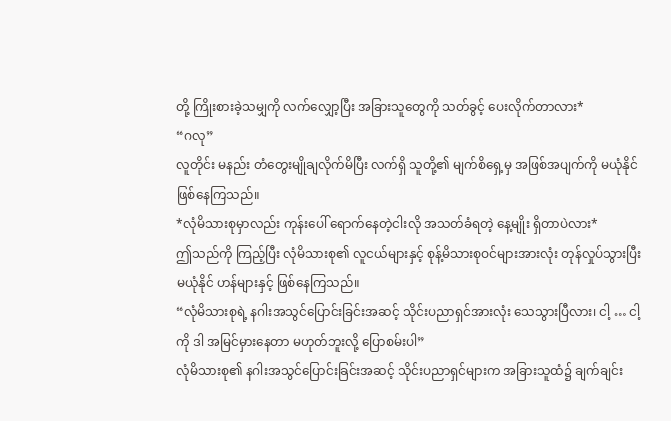တို့ ကြိုးစားခဲ့သမျှကို လက်လျှော့ပြီး အခြားသူတွေကို သတ်ခွင့် ပေးလိုက်တာလား*
“ဂလု”
လူတိုင်း မနည်း တံတွေးမျိုချလိုက်မိပြီး လက်ရှိ သူတို့၏ မျက်စိရှေ့မှ အဖြစ်အပျက်ကို မယုံနိုင် ဖြစ်နေကြသည်။
*လုံမိသားစုမှာလည်း ကုန်းပေါ် ရောက်နေတဲ့ငါးလို အသတ်ခံရတဲ့ နေ့မျိုး ရှိတာပဲလား*
ဤသည်ကို ကြည့်ပြီး လုံမိသားစု၏ လူငယ်များနှင့် စုန့်မိသားစုဝင်များအားလုံး တုန်လှုပ်သွားပြီး မယုံနိုင် ဟန်များနှင့် ဖြစ်နေကြသည်။
“လုံမိသားစုရဲ့ နဂါးအသွင်ပြောင်းခြင်းအဆင့် သိုင်းပညာရှင်အားလုံး သေသွားပြီလား၊ ငါ့ … ငါ့ကို ဒါ အမြင်မှားနေတာ မဟုတ်ဘူးလို့ ပြောစမ်းပါ”
လုံမိသားစု၏ နဂါးအသွင်ပြောင်းခြင်းအဆင့် သိုင်းပညာရှင်များက အခြားသူထံ၌ ချက်ချင်း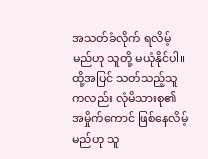အသတ်ခံလိုက် ရလိမ့်မည်ဟု သူတို့ မယုံနိုင်ပါ။ ထို့အပြင် သတ်သည့်သူကလည်း လုံမိသားစု၏ အမှိုက်ကောင် ဖြစ်နေလိမ့်မည်ဟု သူ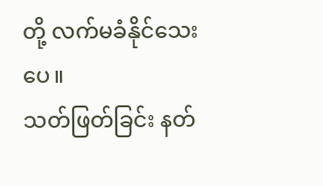တို့ လက်မခံနိုင်သေးပေ။
သတ်ဖြတ်ခြင်း နတ်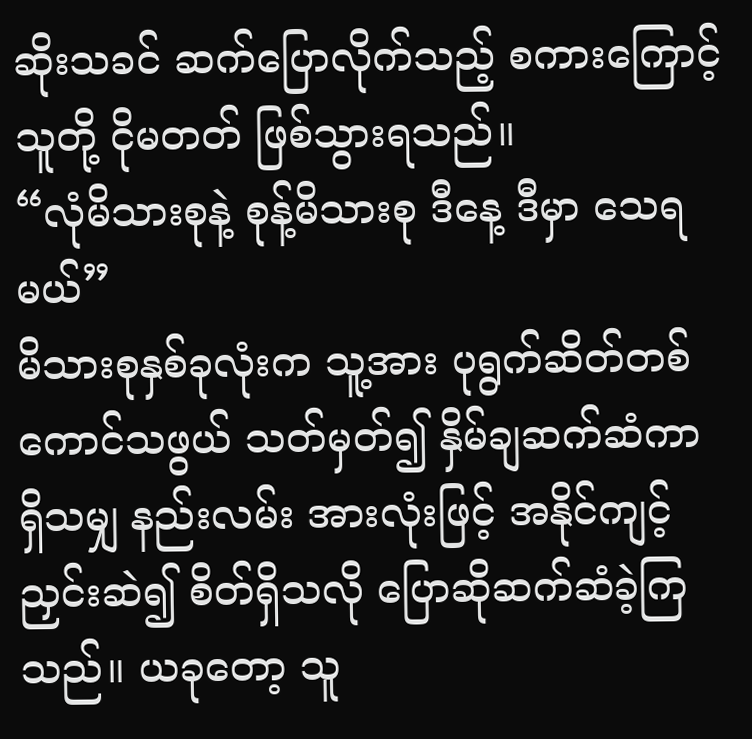ဆိုးသခင် ဆက်ပြောလိုက်သည့် စကားကြောင့် သူတို့ ငိုမတတ် ဖြစ်သွားရသည်။
“လုံမိသားစုနဲ့ စုန့်မိသားစု ဒီနေ့ ဒီမှာ သေရမယ်”
မိသားစုနှစ်ခုလုံးက သူ့အား ပုရွက်ဆိတ်တစ်ကောင်သဖွယ် သတ်မှတ်၍ နှိမ်ချဆက်ဆံကာ ရှိသမျှ နည်းလမ်း အားလုံးဖြင့် အနိုင်ကျင့် ညှင်းဆဲ၍ စိတ်ရှိသလို ပြောဆိုဆက်ဆံခဲ့ကြသည်။ ယခုတော့ သူ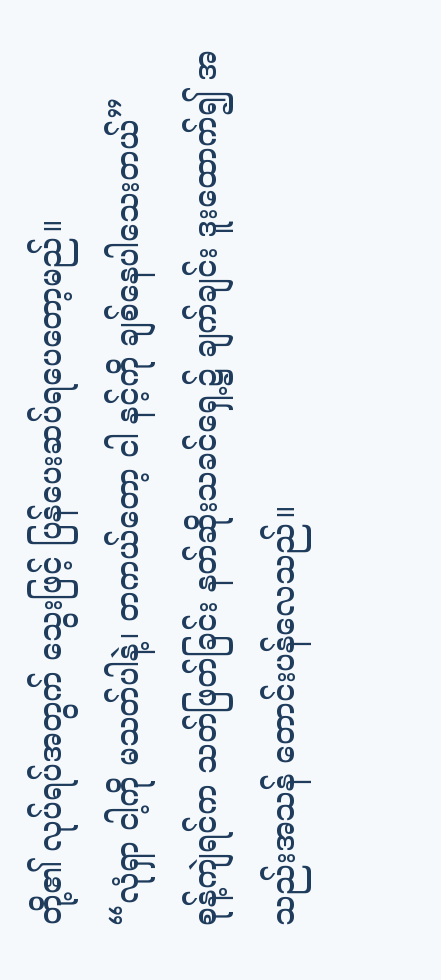တို့၏ လုပ်ရပ်အတွက် သွေးဖြင့် ပြန်ပေးဆပ်ရပေတော့မည်။
“လုံရှာ ငါ့ကို မသတ်ပါနဲ့၊ တကယ်တော့ ငါ နင့်ကို ချစ်နေပါသေးတယ်”
စုန့်ကျဲရင်က သတ်ဖြတ်ခြင်း နတ်ဆိုးသခင်ရှေ့၌ ချက်ချင်း ဒူးထောက်၍ အသည်းအသန် တောင်းပန်လေသည်။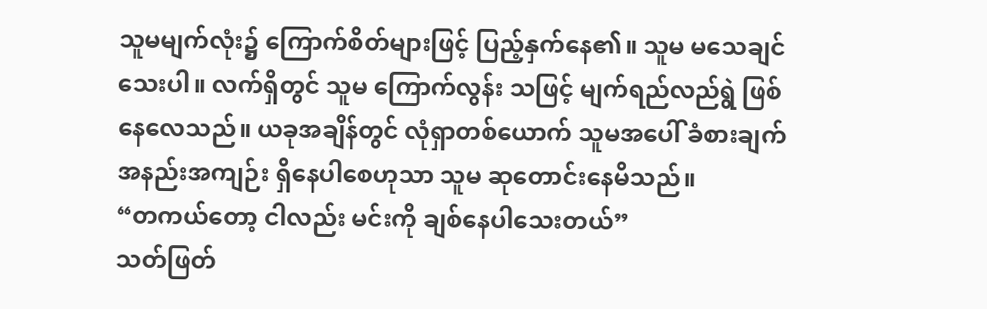သူမမျက်လုံး၌ ကြောက်စိတ်များဖြင့် ပြည့်နှက်နေ၏။ သူမ မသေချင်သေးပါ။ လက်ရှိတွင် သူမ ကြောက်လွန်း သဖြင့် မျက်ရည်လည်ရွဲ ဖြစ်နေလေသည်။ ယခုအချိန်တွင် လုံရှာတစ်ယောက် သူမအပေါ် ခံစားချက် အနည်းအကျဉ်း ရှိနေပါစေဟုသာ သူမ ဆုတောင်းနေမိသည်။
“တကယ်တော့ ငါလည်း မင်းကို ချစ်နေပါသေးတယ်”
သတ်ဖြတ်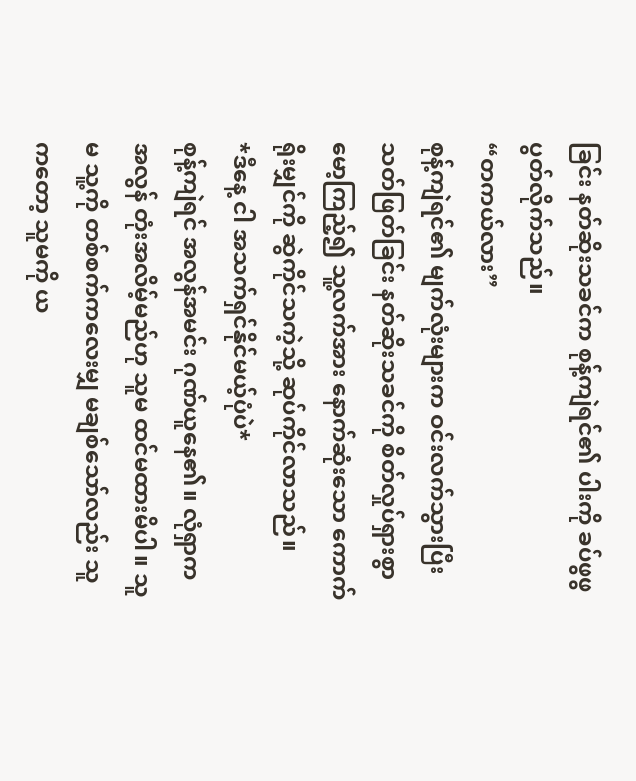ခြင်း နတ်ဆိုးသခင်က စုန့်ကျဲရင်၏ ပါးကို ခပ်ဖွဖွ ပွတ်လိုက်သည်။
“တကယ်လား”
စုန့်ကျဲရင်၏ မျက်လုံးများက ဝင်းလက်သွားပြီး သတ်ဖြတ်ခြင်း နတ်ဆိုးသခင်ကို စိတ်လှုပ်ရှားစွာ မော့ကြည့်၍ သူ့လက်အား နောက်ဆုံးသော ကောက်ရိုးမျှင်ကို ဆွဲကိုင်သကဲ့သို့ ဆုပ်ကိုင်လာသည်။
*ဒီနေ့ ငါ အသက်ရှင်နိုင်မယ့်ပုံပဲ*
စုန့်ကျဲရင် အလွန်အမင်း ဂုဏ်ယူနေ၏။ လုံရှာက အလွန် တုံးအလိမ့်မည်ဟု သူမ ထင်မထားမိပါ။ သူမ သူ့ကို တစ်စက်ကလေးမျှ မချစ်သော်လည်း သူကတော့ သူမကို ယ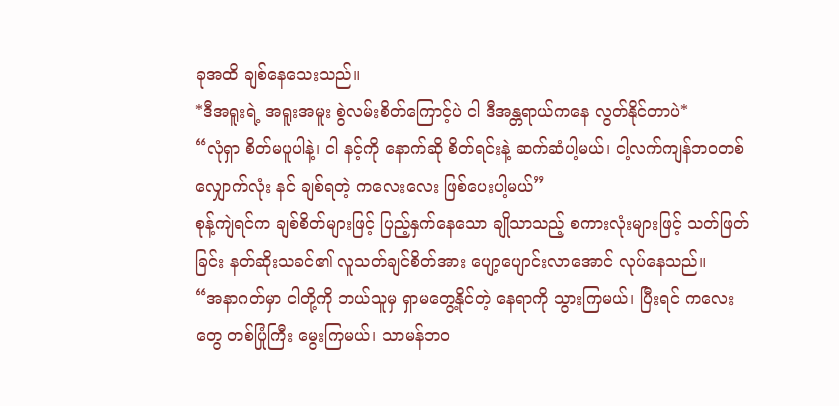ခုအထိ ချစ်နေသေးသည်။
*ဒီအရူးရဲ့ အရူးအမူး စွဲလမ်းစိတ်ကြောင့်ပဲ ငါ ဒီအန္တရာယ်ကနေ လွတ်နိုင်တာပဲ*
“လုံရှာ စိတ်မပူပါနဲ့၊ ငါ နင့်ကို နောက်ဆို စိတ်ရင်းနဲ့ ဆက်ဆံပါ့မယ်၊ ငါ့လက်ကျန်ဘဝတစ်လျှောက်လုံး နင် ချစ်ရတဲ့ ကလေးလေး ဖြစ်ပေးပါ့မယ်”
စုန့်ကျဲရင်က ချစ်စိတ်များဖြင့် ပြည့်နှက်နေသော ချိုသာသည့် စကားလုံးများဖြင့် သတ်ဖြတ်ခြင်း နတ်ဆိုးသခင်၏ လူသတ်ချင်စိတ်အား ပျော့ပျောင်းလာအောင် လုပ်နေသည်။
“အနာဂတ်မှာ ငါတို့ကို ဘယ်သူမှ ရှာမတွေ့နိုင်တဲ့ နေရာကို သွားကြမယ်၊ ပြီးရင် ကလေးတွေ တစ်ပြုံကြီး မွေးကြမယ်၊ သာမန်ဘဝ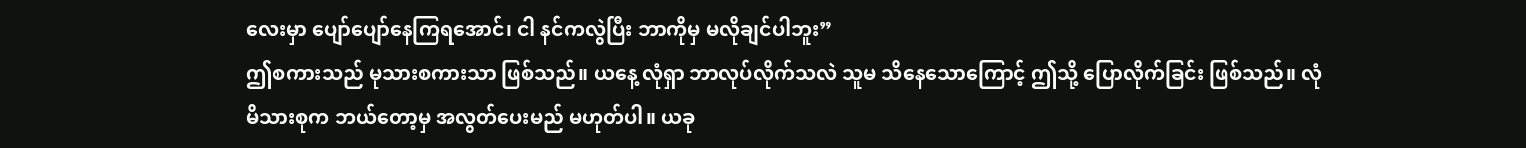လေးမှာ ပျော်ပျော်နေကြရအောင်၊ ငါ နင်ကလွဲပြီး ဘာကိုမှ မလိုချင်ပါဘူး”
ဤစကားသည် မုသားစကားသာ ဖြစ်သည်။ ယနေ့ လုံရှာ ဘာလုပ်လိုက်သလဲ သူမ သိနေသောကြောင့် ဤသို့ ပြောလိုက်ခြင်း ဖြစ်သည်။ လုံမိသားစုက ဘယ်တော့မှ အလွတ်ပေးမည် မဟုတ်ပါ။ ယခု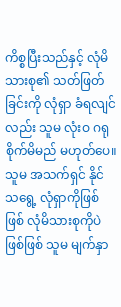ကိစ္စပြီးသည်နှင့် လုံမိသားစု၏ သတ်ဖြတ်ခြင်းကို လုံရှာ ခံရလျင်လည်း သူမ လုံးဝ ဂရုစိုက်မိမည် မဟုတ်ပေ။ သူမ အသက်ရှင် နိုင်သရွေ့ လုံရှာကိုဖြစ်ဖြစ် လုံမိသားစုကိုပဲဖြစ်ဖြစ် သူမ မျက်နှာ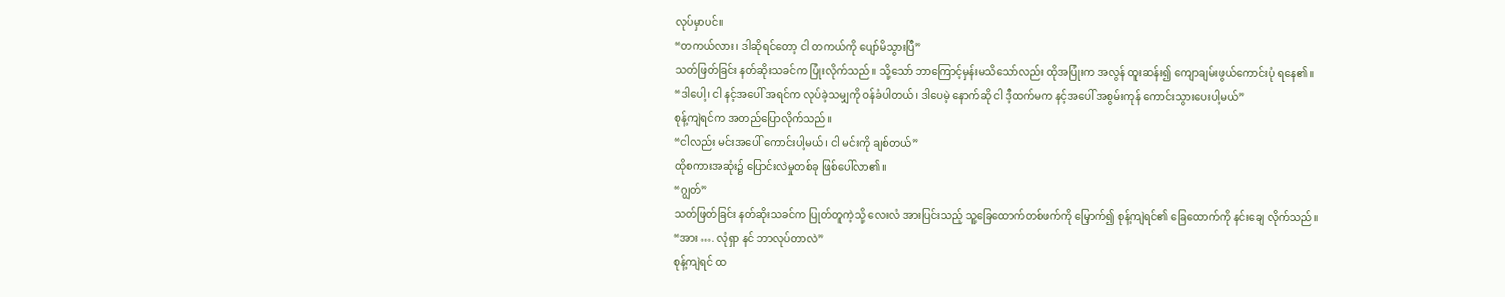လုပ်မှာပင်။
“တကယ်လား၊ ဒါဆိုရင်တော့ ငါ တကယ်ကို ပျော်မိသွားပြီ”
သတ်ဖြတ်ခြင်း နတ်ဆိုးသခင်က ပြုံးလိုက်သည်။ သို့သော် ဘာကြောင့်မှန်းမသိသော်လည်း ထိုအပြုံးက အလွန် ထူးဆန်း၍ ကျောချမ်းဖွယ်ကောင်းပုံ ရနေ၏။
“ဒါပေါ့၊ ငါ နင့်အပေါ် အရင်က လုပ်ခဲ့သမျှကို ဝန်ခံပါတယ်၊ ဒါပေမဲ့ နောက်ဆို ငါ ဒီ့ထက်မက နင့်အပေါ် အစွမ်းကုန် ကောင်းသွားပေးပါ့မယ်”
စုန့်ကျဲရင်က အတည်ပြောလိုက်သည်။
“ငါလည်း မင်းအပေါ် ကောင်းပါ့မယ်၊ ငါ မင်းကို ချစ်တယ်”
ထိုစကားအဆုံး၌ ပြောင်းလဲမှုတစ်ခု ဖြစ်ပေါ်လာ၏။
“ဂျွတ်”
သတ်ဖြတ်ခြင်း နတ်ဆိုးသခင်က ပြုတ်တူကဲ့သို့ လေးလံ အားပြင်းသည့် သူ့ခြေထောက်တစ်ဖက်ကို မြှောက်၍ စုန့်ကျဲရင်၏ ခြေထောက်ကို နင်းချေ လိုက်သည်။
“အား …. လုံရှာ နင် ဘာလုပ်တာလဲ”
စုန့်ကျဲရင် ထ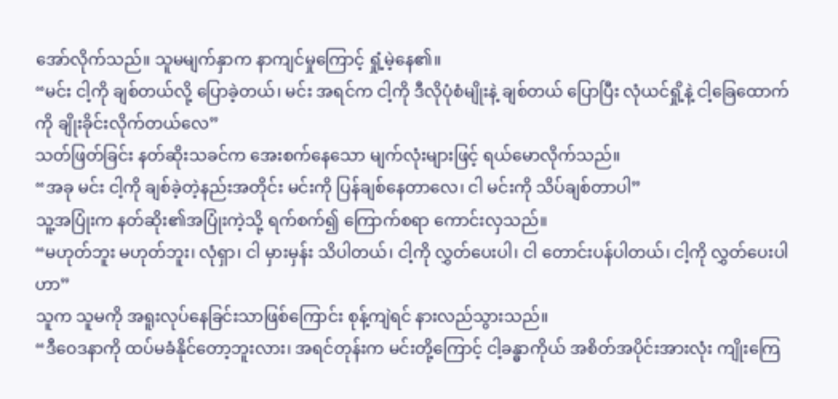အော်လိုက်သည်။ သူမမျက်နှာက နာကျင်မှုကြောင့် ရှုံ့မဲ့နေ၏။
“မင်း ငါ့ကို ချစ်တယ်လို့ ပြောခဲ့တယ်၊ မင်း အရင်က ငါ့ကို ဒီလိုပုံစံမျိုးနဲ့ ချစ်တယ် ပြောပြီး လုံယင်ရှို့နဲ့ ငါ့ခြေထောက်ကို ချိုးခိုင်းလိုက်တယ်လေ”
သတ်ဖြတ်ခြင်း နတ်ဆိုးသခင်က အေးစက်နေသော မျက်လုံးများဖြင့် ရယ်မောလိုက်သည်။
“အခု မင်း ငါ့ကို ချစ်ခဲ့တဲ့နည်းအတိုင်း မင်းကို ပြန်ချစ်နေတာလေ၊ ငါ မင်းကို သိပ်ချစ်တာပါ”
သူ့အပြုံးက နတ်ဆိုး၏အပြုံးကဲ့သို့ ရက်စက်၍ ကြောက်စရာ ကောင်းလှသည်။
“မဟုတ်ဘူး မဟုတ်ဘူး၊ လုံရှာ၊ ငါ မှားမှန်း သိပါတယ်၊ ငါ့ကို လွှတ်ပေးပါ၊ ငါ တောင်းပန်ပါတယ်၊ ငါ့ကို လွှတ်ပေးပါဟာ”
သူက သူမကို အရူးလုပ်နေခြင်းသာဖြစ်ကြောင်း စုန့်ကျဲရင် နားလည်သွားသည်။
“ဒီဝေဒနာကို ထပ်မခံနိုင်တော့ဘူးလား၊ အရင်တုန်းက မင်းတို့ကြောင့် ငါ့ခန္ဓာကိုယ် အစိတ်အပိုင်းအားလုံး ကျိုးကြေ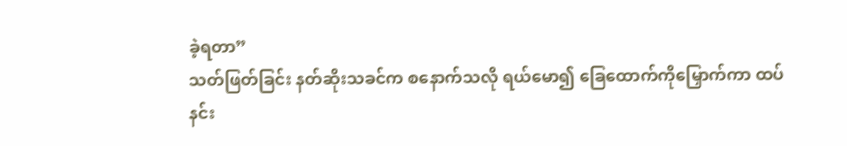ခဲ့ရတာ”
သတ်ဖြတ်ခြင်း နတ်ဆိုးသခင်က စနောက်သလို ရယ်မော၍ ခြေထောက်ကိုမြှောက်ကာ ထပ်နင်း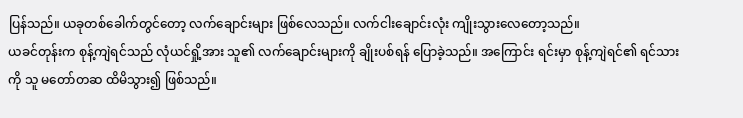ပြန်သည်။ ယခုတစ်ခေါက်တွင်တော့ လက်ချောင်းများ ဖြစ်လေသည်။ လက်ငါးချောင်းလုံး ကျိုးသွားလေတော့သည်။
ယခင်တုန်းက စုန့်ကျဲရင်သည် လုံယင်ရှို့အား သူ၏ လက်ချောင်းများကို ချိုးပစ်ရန် ပြောခဲ့သည်။ အကြောင်း ရင်းမှာ စုန့်ကျဲရင်၏ ရင်သားကို သူ မတော်တဆ ထိမိသွား၍ ဖြစ်သည်။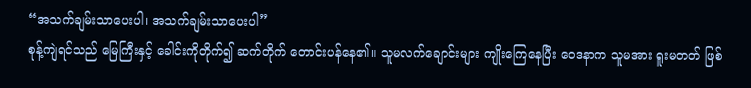“အသက်ချမ်းသာပေးပါ၊ အသက်ချမ်းသာပေးပါ”
စုန့်ကျဲရင်သည် မြေကြီးနှင့် ခေါင်းကိုတိုက်၍ ဆက်တိုက် တောင်းပန်နေ၏။ သူမလက်ချောင်းများ ကျိုးကြေနေပြီး ဝေဒနာက သူမအား ရူးမတတ် ဖြစ်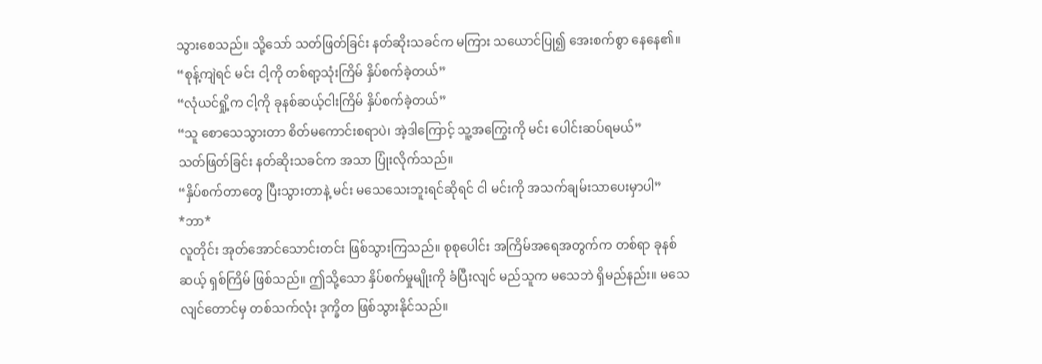သွားစေသည်။ သို့သော် သတ်ဖြတ်ခြင်း နတ်ဆိုးသခင်က မကြား သယောင်ပြု၍ အေးစက်စွာ နေနေ၏။
“စုန့်ကျဲရင် မင်း ငါ့ကို တစ်ရာ့သုံးကြိမ် နှိပ်စက်ခဲ့တယ်”
“လုံယင်ရှို့က ငါ့ကို ခုနစ်ဆယ့်ငါးကြိမ် နှိပ်စက်ခဲ့တယ်”
“သူ စောသေသွားတာ စိတ်မကောင်းစရာပဲ၊ အဲ့ဒါကြောင့် သူ့အကြွေးကို မင်း ပေါင်းဆပ်ရမယ်”
သတ်ဖြတ်ခြင်း နတ်ဆိုးသခင်က အသာ ပြုံးလိုက်သည်။
“နှိပ်စက်တာတွေ ပြီးသွားတာနဲ့ မင်း မသေသေးဘူးရင်ဆိုရင် ငါ မင်းကို အသက်ချမ်းသာပေးမှာပါ”
*ဘာ*
လူတိုင်း အုတ်အောင်သောင်းတင်း ဖြစ်သွားကြသည်။ စုစုပေါင်း အကြိမ်အရေအတွက်က တစ်ရာ ခုနစ်ဆယ့် ရှစ်ကြိမ် ဖြစ်သည်။ ဤသို့သော နှိပ်စက်မှုမျိုးကို ခံပြီးလျင် မည်သူက မသေဘဲ ရှိမည်နည်း။ မသေလျင်တောင်မှ တစ်သက်လုံး ဒုက္ခိတ ဖြစ်သွားနိုင်သည်။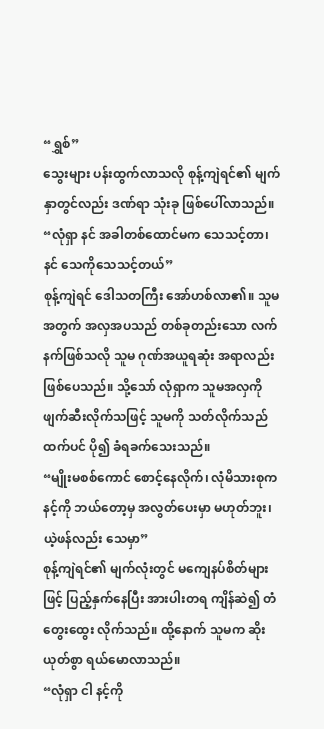“ရွှစ်”
သွေးများ ပန်းထွက်လာသလို စုန့်ကျဲရင်၏ မျက်နှာတွင်လည်း ဒဏ်ရာ သုံးခု ဖြစ်ပေါ်လာသည်။
“လုံရှာ နင် အခါတစ်ထောင်မက သေသင့်တာ၊ နင် သေကိုသေသင့်တယ်”
စုန့်ကျဲရင် ဒေါသတကြီး အော်ဟစ်လာ၏။ သူမအတွက် အလှအပသည် တစ်ခုတည်းသော လက်နက်ဖြစ်သလို သူမ ဂုဏ်အယူရဆုံး အရာလည်း ဖြစ်ပေသည်။ သို့သော် လုံရှာက သူမအလှကို ဖျက်ဆီးလိုက်သဖြင့် သူမကို သတ်လိုက်သည်ထက်ပင် ပို၍ ခံရခက်သေးသည်။
“မျိုးမစစ်ကောင် စောင့်နေလိုက်၊ လုံမိသားစုက နင့်ကို ဘယ်တော့မှ အလွတ်ပေးမှာ မဟုတ်ဘူး၊ ယဲ့ဖန်လည်း သေမှာ”
စုန့်ကျဲရင်၏ မျက်လုံးတွင် မကျေနပ်စိတ်များဖြင့် ပြည့်နှက်နေပြီး အားပါးတရ ကျိန်ဆဲ၍ တံတွေးထွေး လိုက်သည်။ ထို့နောက် သူမက ဆိုးယုတ်စွာ ရယ်မောလာသည်။
“လုံရှာ ငါ နင့်ကို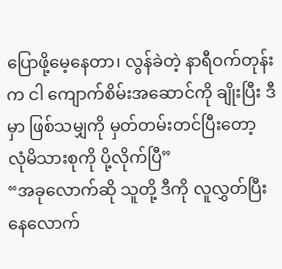ပြောဖို့မေ့နေတာ၊ လွန်ခဲတဲ့ နာရီဝက်တုန်းက ငါ ကျောက်စိမ်းအဆောင်ကို ချိုးပြီး ဒီမှာ ဖြစ်သမျှကို မှတ်တမ်းတင်ပြီးတော့ လုံမိသားစုကို ပို့လိုက်ပြီ”
“အခုလောက်ဆို သူတို့ ဒီကို လူလွှတ်ပြီးနေလောက်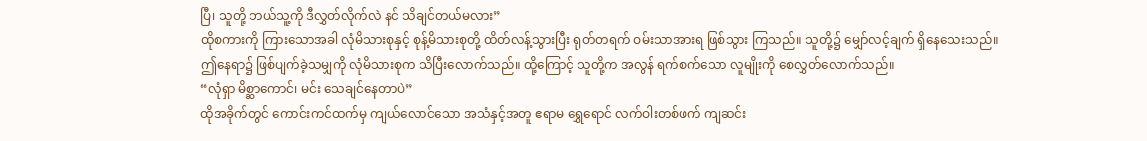ပြီ၊ သူတို့ ဘယ်သူ့ကို ဒီလွှတ်လိုက်လဲ နင် သိချင်တယ်မလား”
ထိုစကားကို ကြားသောအခါ လုံမိသားစုနှင့် စုန့်မိသားစုတို့ ထိတ်လန့်သွားပြီး ရုတ်တရက် ဝမ်းသာအားရ ဖြစ်သွား ကြသည်။ သူတို့၌ မျှော်လင့်ချက် ရှိနေသေးသည်။
ဤနေရာ၌ ဖြစ်ပျက်ခဲ့သမျှကို လုံမိသားစုက သိပြီးလောက်သည်။ ထို့ကြောင့် သူတို့က အလွန် ရက်စက်သော လူမျိုးကို စေလွှတ်လောက်သည်။
“လုံရှာ မိစ္ဆာကောင်၊ မင်း သေချင်နေတာပဲ”
ထိုအခိုက်တွင် ကောင်းကင်ထက်မှ ကျယ်လောင်သော အသံနှင့်အတူ ဧရာမ ရွှေရောင် လက်ဝါးတစ်ဖက် ကျဆင်း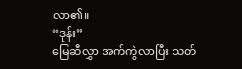လာ၏။
“ဒုန်း”
မြေဆီလွှာ အက်ကွဲလာပြီး သတ်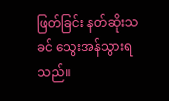ဖြတ်ခြင်း နတ်ဆိုးသခင် သွေးအန်သွားရသည်။